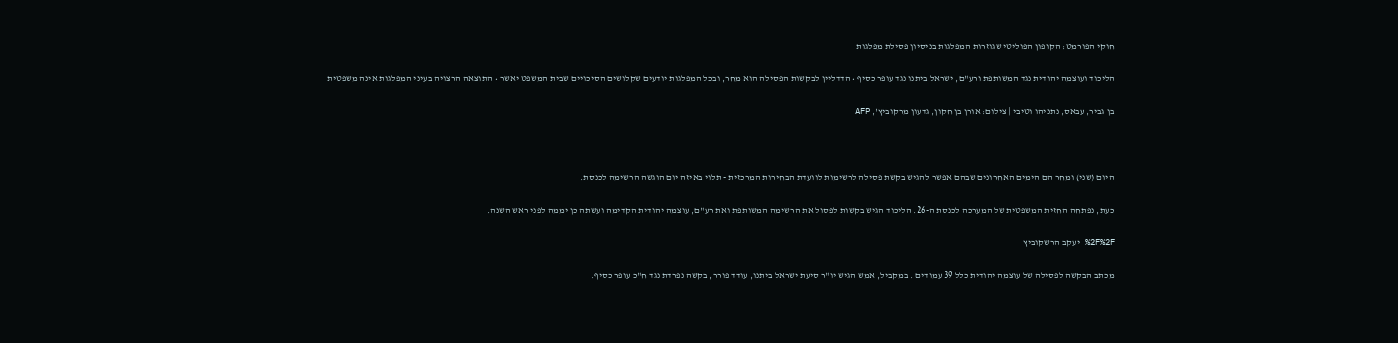חוקי הפורמט: הקופון הפוליטי שגוזרות המפלגות בניסיון פסילת מפלגות

הליכוד ועוצמה יהודית נגד המשותפת ורע"ם, ישראל ביתנו נגד עופר כסיף • הדדליין לבקשות הפסילה הוא מחר, ובכל המפלגות יודעים שקלושים הסיכויים שבית המשפט יאשר • התוצאה הרצויה בעיני המפלגות אינה משפטית

בן גביר, עבאס, נתניהו וטיבי | צילום: אורן בן חקון, גדעון מרקוביץ', AFP



היום (שני) ומחר הם הימים האחרונים שבהם אפשר להגיש בקשת פסילה לרשימות לוועדת הבחירות המרכזית - תלוי באיזה יום הוגשה הרשימה לכנסת.

כעת, נפתחה החזית המשפטית של המערכה לכנסת ה-26. הליכוד הגיש בקשות לפסול את הרשימה המשותפת ואת רע"ם, עוצמה יהודית הקדימה ועשתה כן יממה לפני ראש השנה.

%2F%2F יעקב הרשקוביץ

מכתב הבקשה לפסילה של עוצמה יהודית כלל 39 עמודים . במקביל, אמש הגיש יו"ר סיעת ישראל ביתנו, עודד פורר, בקשה נפרדת נגד ח"כ עופר כסיף.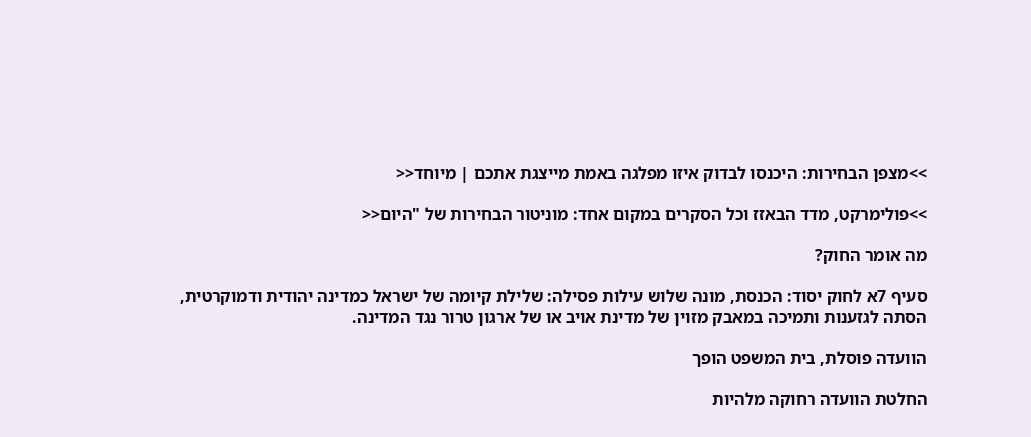>>מצפן הבחירות: היכנסו לבדוק איזו מפלגה באמת מייצגת אתכם | מיוחד<<

>>פולימרקט, מדד הבאזז וכל הסקרים במקום אחד: מוניטור הבחירות של "היום<<

מה אומר החוק?

סעיף 7א לחוק יסוד: הכנסת, מונה שלוש עילות פסילה: שלילת קיומה של ישראל כמדינה יהודית ודמוקרטית, הסתה לגזענות ותמיכה במאבק מזוין של מדינת אויב או של ארגון טרור נגד המדינה.

הוועדה פוסלת, בית המשפט הופך

החלטת הוועדה רחוקה מלהיות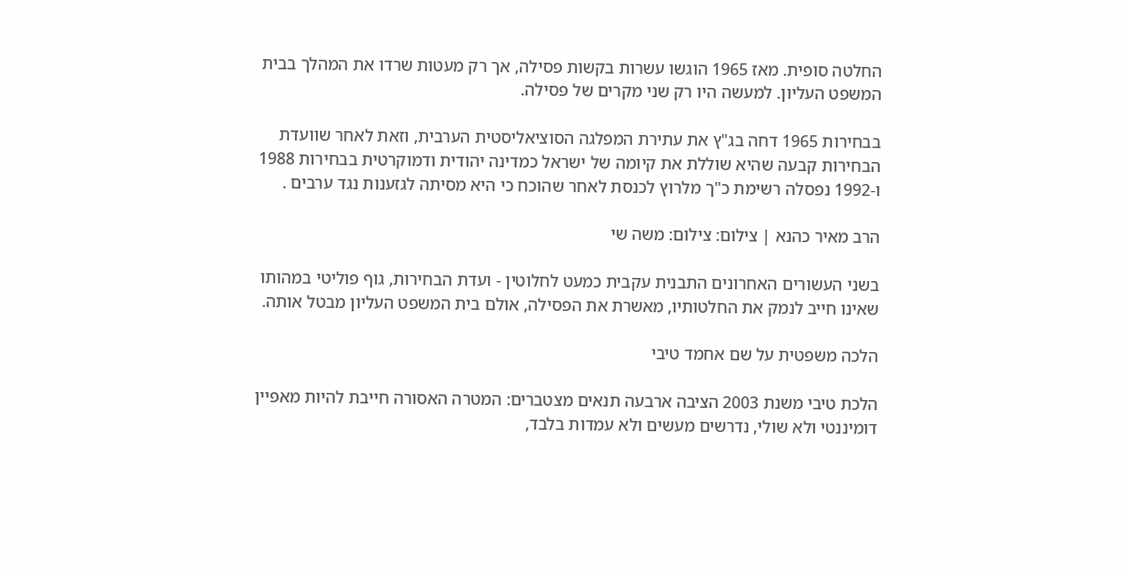החלטה סופית. מאז 1965 הוגשו עשרות בקשות פסילה, אך רק מעטות שרדו את המהלך בבית המשפט העליון. למעשה היו רק שני מקרים של פסילה.

בבחירות 1965 דחה בג"ץ את עתירת המפלגה הסוציאליסטית הערבית, וזאת לאחר שוועדת הבחירות קבעה שהיא שוללת את קיומה של ישראל כמדינה יהודית ודמוקרטית בבחירות 1988 ו-1992 נפסלה רשימת כ"ך מלרוץ לכנסת לאחר שהוכח כי היא מסיתה לגזענות נגד ערבים .

הרב מאיר כהנא | צילום: צילום: משה שי

בשני העשורים האחרונים התבנית עקבית כמעט לחלוטין - ועדת הבחירות, גוף פוליטי במהותו שאינו חייב לנמק את החלטותיו, מאשרת את הפסילה, אולם בית המשפט העליון מבטל אותה.

הלכה משפטית על שם אחמד טיבי

הלכת טיבי משנת 2003 הציבה ארבעה תנאים מצטברים: המטרה האסורה חייבת להיות מאפיין דומיננטי ולא שולי, נדרשים מעשים ולא עמדות בלבד,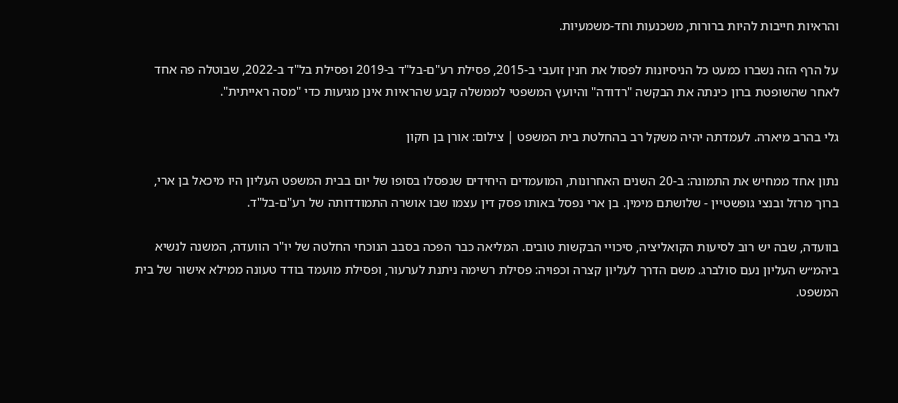והראיות חייבות להיות ברורות, משכנעות וחד-משמעיות.

על הרף הזה נשברו כמעט כל הניסיונות לפסול את חנין זועבי ב-2015, פסילת רע"ם-בל"ד ב-2019 ופסילת בל"ד ב-2022, שבוטלה פה אחד לאחר שהשופטת ברון כינתה את הבקשה "רדודה" והיועץ המשפטי לממשלה קבע שהראיות אינן מגיעות כדי "מסה ראייתית".

גלי בהרב מיארה. לעמדתה יהיה משקל רב בהחלטת בית המשפט | צילום: אורן בן חקון

נתון אחד ממחיש את התמונה: ב-20 השנים האחרונות, המועמדים היחידים שנפסלו בסופו של יום בבית המשפט העליון היו מיכאל בן ארי, ברוך מרזל ובנצי גופשטיין - שלושתם מימין. בן ארי נפסל באותו פסק דין עצמו שבו אושרה התמודדותה של רע"ם-בל"ד.

בוועדה, שבה יש רוב לסיעות הקואליציה, סיכויי הבקשות טובים. המליאה כבר הפכה בסבב הנוכחי החלטה של יו"ר הוועדה, המשנה לנשיא ביהמ״ש העליון נעם סולברג. משם הדרך לעליון קצרה וכפויה: פסילת רשימה ניתנת לערעור, ופסילת מועמד בודד טעונה ממילא אישור של בית המשפט.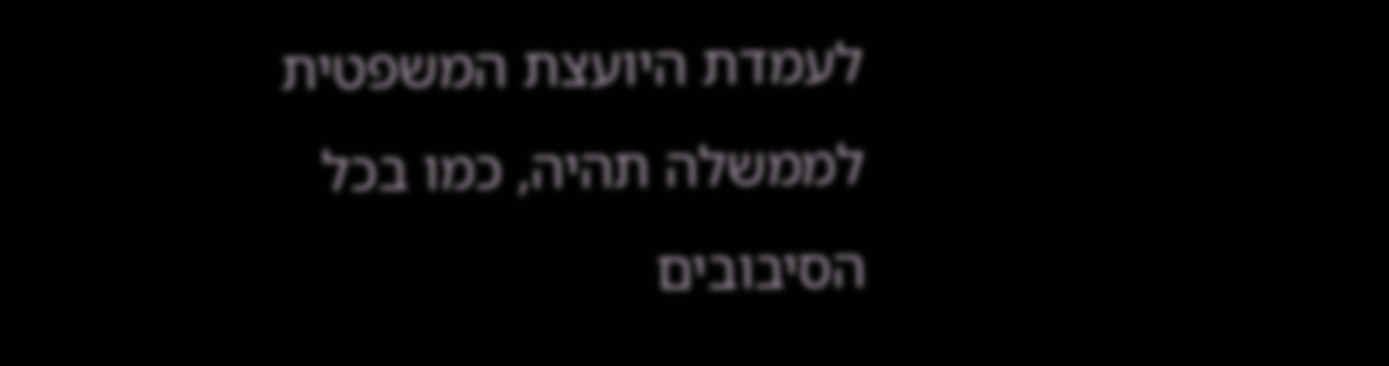לעמדת היועצת המשפטית לממשלה תהיה, כמו בכל הסיבובים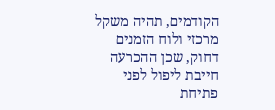הקודמים, תהיה משקל מרכזי ולוח הזמנים דחוק, שכן ההכרעה חייבת ליפול לפני פתיחת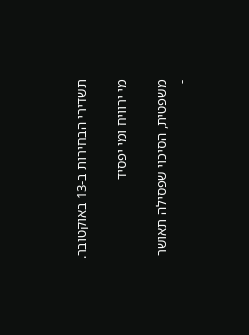תשדירי הבחירות ב-13 באוקטובר.

מי ירוויח ומי יפסיד

משפטית, הסיכוי שפסילה תאושר -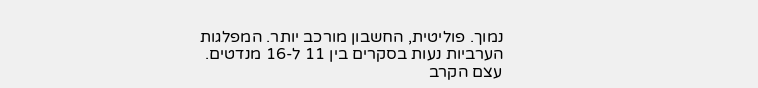נמוך. פוליטית, החשבון מורכב יותר. המפלגות הערביות נעות בסקרים בין 11 ל-16 מנדטים. עצם הקרב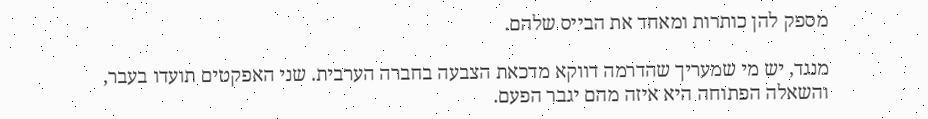מספק להן כותרות ומאחד את הבייס שלהם.

מנגד, יש מי שמעריך שהדרמה דווקא מדכאת הצבעה בחברה הערבית. שני האפקטים תועדו בעבר, והשאלה הפתוחה היא איזה מהם יגבר הפעם.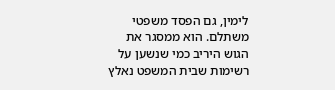לימין, גם הפסד משפטי משתלם. הוא ממסגר את הגוש היריב כמי שנשען על רשימות שבית המשפט נאלץ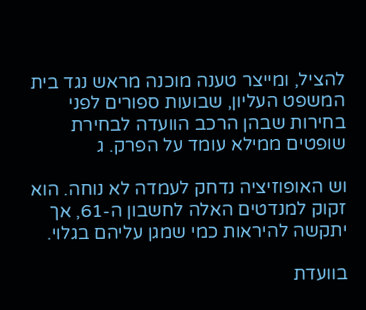להציל, ומייצר טענה מוכנה מראש נגד בית המשפט העליון, שבועות ספורים לפני בחירות שבהן הרכב הוועדה לבחירת שופטים ממילא עומד על הפרק. ג

וש האופוזיציה נדחק לעמדה לא נוחה. הוא זקוק למנדטים האלה לחשבון ה-61, אך יתקשה להיראות כמי שמגן עליהם בגלוי.

בוועדת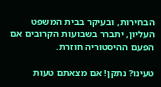הבחירות, ובעיקר בבית המשפט העליון, יתברר בשבועות הקרובים אם הפעם ההיסטוריה חוזרת.

טעינו? נתקן! אם מצאתם טעות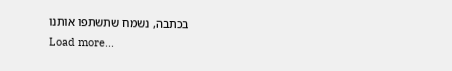בכתבה, נשמח שתשתפו אותנו
Load more...